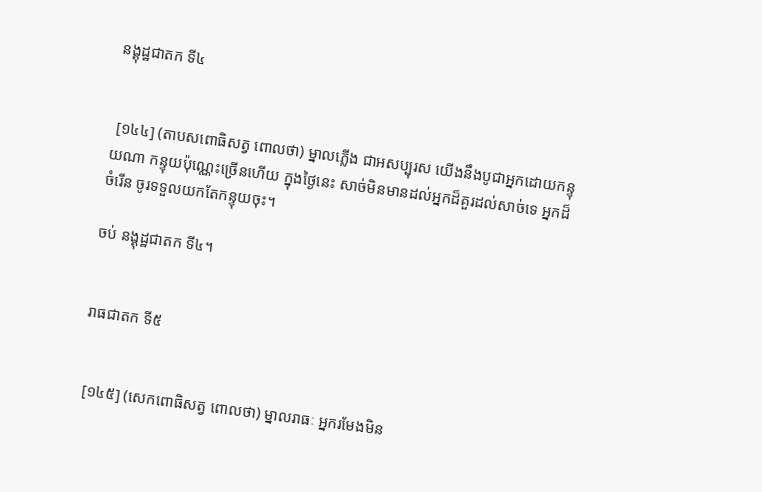នង្គុដ្ឋជាតក ទី៤


 [១៤៤] (តាបសពោធិសត្វ ពោលថា) ម្នាលភ្លើង ជាអសប្បុរស យើងនឹងបូជាអ្នកដោយកន្ទុយណា កន្ទុយប៉ុណ្ណេះច្រើនហើយ ក្នុងថ្ងៃនេះ សាច់មិនមានដល់អ្នកដ៏គួរដល់សាច់ទេ អ្នកដ៏ចំរើន ចូរទទួលយកតែកន្ទុយចុះ។

ចប់ នង្គុដ្ឋជាតក ទី៤។


រាធជាតក ទី៥


 [១៤៥] (សេកពោធិសត្វ ពោលថា) ម្នាលរាធៈ អ្នករមែងមិន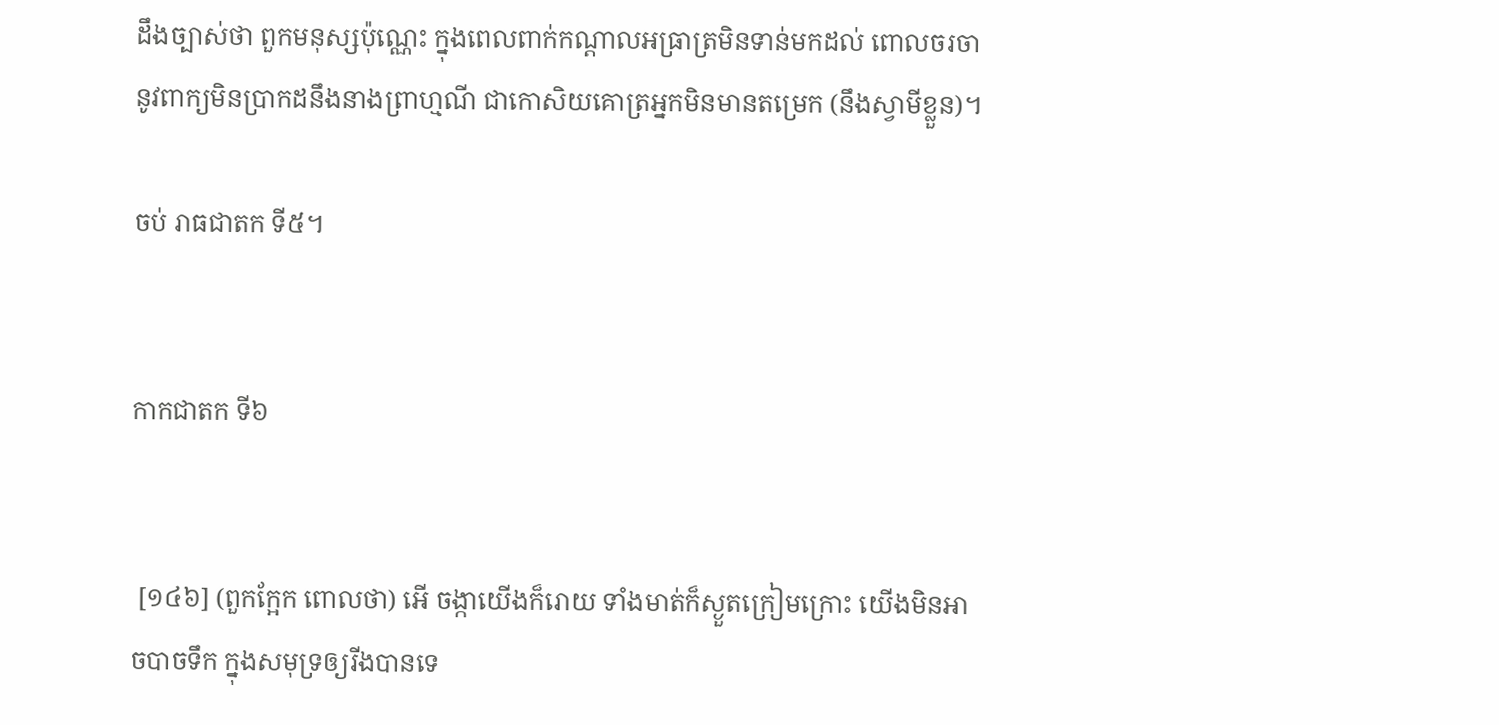ដឹងច្បាស់ថា ពួកមនុស្សប៉ុណ្ណេះ ក្នុងពេលពាក់កណ្ដាលអធ្រាត្រមិនទាន់មកដល់ ពោលចរចានូវពាក្យមិនប្រាកដនឹងនាងព្រាហ្មណី ជាកោសិយគោត្រអ្នកមិនមានតម្រេក (នឹងស្វាមីខ្លួន)។

ចប់ រាធជាតក ទី៥។


កាកជាតក ទី៦


 [១៤៦] (ពួកក្អែក ពោលថា) អើ ចង្កាយើងក៏រោយ ទាំងមាត់ក៏ស្ងួតក្រៀមក្រោះ យើងមិនអាចបាចទឹក ក្នុងសមុទ្រឲ្យរីងបានទេ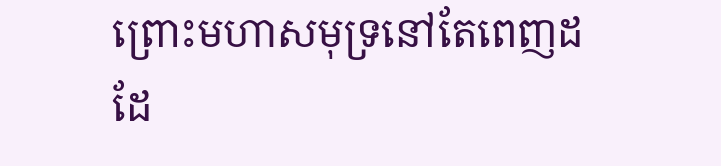ព្រោះមហាសមុទ្រនៅតែពេញដដែ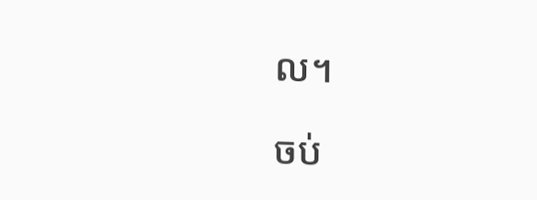ល។

ចប់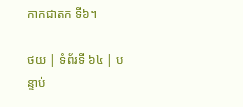កាកជាតក ទី៦។

ថយ | ទំព័រទី ៦៤ | បន្ទាប់